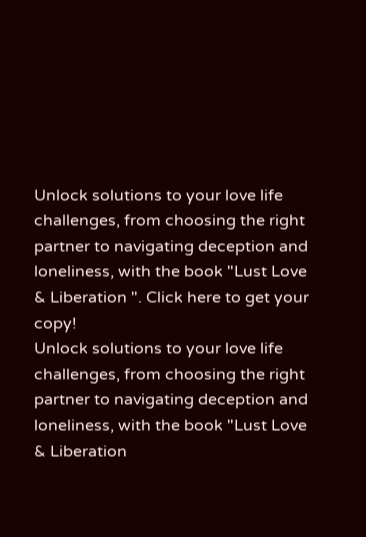Unlock solutions to your love life challenges, from choosing the right partner to navigating deception and loneliness, with the book "Lust Love & Liberation ". Click here to get your copy!
Unlock solutions to your love life challenges, from choosing the right partner to navigating deception and loneliness, with the book "Lust Love & Liberation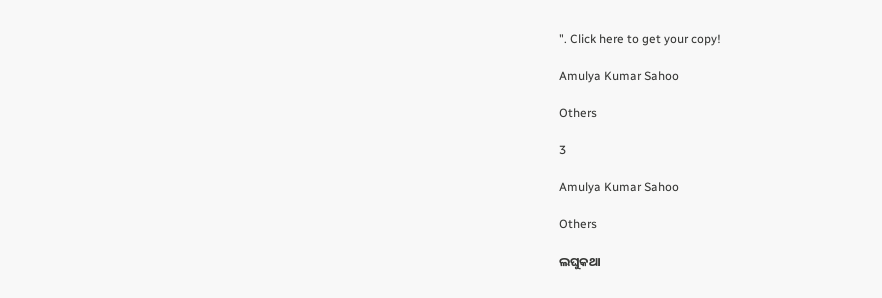". Click here to get your copy!

Amulya Kumar Sahoo

Others

3

Amulya Kumar Sahoo

Others

ଲଘୁକଥା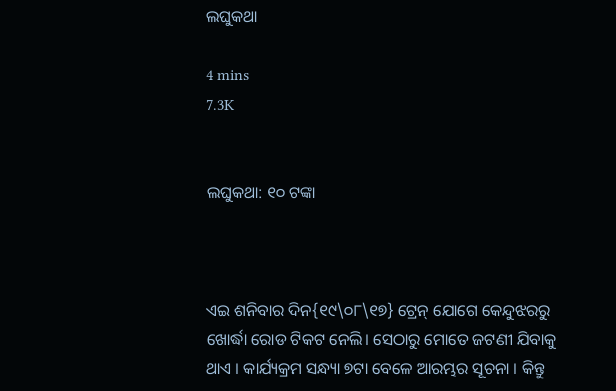ଲଘୁକଥା

4 mins
7.3K


ଲଘୁକଥା: ୧୦ ଟଙ୍କା



ଏଇ ଶନିବାର ଦିନ{୧୯\୦୮\୧୭} ଟ୍ରେନ୍ ଯୋଗେ କେନ୍ଦୁଝରରୁ ଖୋର୍ଦ୍ଧା ରୋଡ ଟିକଟ ନେଲି। ସେଠାରୁ ମୋତେ ଜଟଣୀ ଯିବାକୁ ଥାଏ । କାର୍ଯ୍ୟକ୍ରମ ସନ୍ଧ୍ୟା ୭ଟା ବେଳେ ଆରମ୍ଭର ସୂଚନା । କିନ୍ତୁ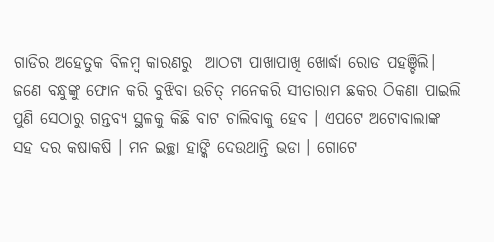ଗାଡିର ଅହେତୁକ ବିଳମ୍ବ କାରଣରୁ  ଆଠଟା ପାଖାପାଖି ଖୋର୍ଦ୍ଧା ରୋଡ ପହଞ୍ଚିଲି। ଜଣେ ବନ୍ଧୁଙ୍କୁ ଫୋନ କରି ବୁଝିବା ଉଚିତ୍ ମନେକରି ସୀତାରାମ ଛକର ଠିକଣା ପାଇଲି ପୁଣି ସେଠାରୁ ଗନ୍ତବ୍ୟ ସ୍ଥଳକୁ କିଛି ବାଟ ଚାଲିବାକୁ ହେବ । ଏପଟେ ଅଟୋବାଲାଙ୍କ ସହ ଦର କଷାକଷି । ମନ ଇଚ୍ଛା ହାଙ୍କି ଦେଉଥାନ୍ତି ଭଡା । ଗୋଟେ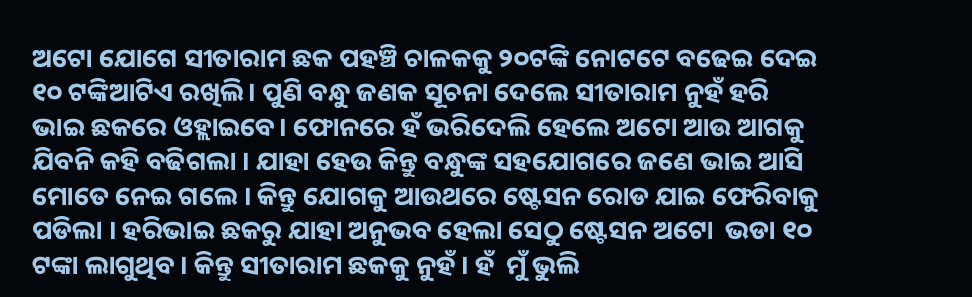ଅଟୋ ଯୋଗେ ସୀତାରାମ ଛକ ପହଞ୍ଚି ଚାଳକକୁ ୨୦ଟଙ୍କି ନୋଟଟେ ବଢେଇ ଦେଇ ୧୦ ଟଙ୍କିଆଟିଏ ରଖିଲି। ପୁଣି ବନ୍ଧୁ ଜଣକ ସୂଚନା ଦେଲେ ସୀତାରାମ ନୁହଁ ହରି ଭାଇ ଛକରେ ଓହ୍ଲାଇବେ। ଫୋନରେ ହଁ ଭରିଦେଲି ହେଲେ ଅଟୋ ଆଉ ଆଗକୁ ଯିବନି କହି ବଢିଗଲା । ଯାହା ହେଉ କିନ୍ତୁ ବନ୍ଧୁଙ୍କ ସହଯୋଗରେ ଜଣେ ଭାଇ ଆସି ମୋତେ ନେଇ ଗଲେ । କିନ୍ତୁ ଯୋଗକୁ ଆଉଥରେ ଷ୍ଟେସନ ରୋଡ ଯାଇ ଫେରିବାକୁ ପଡିଲା । ହରିଭାଇ ଛକରୁ ଯାହା ଅନୁଭବ ହେଲା ସେଠୁ ଷ୍ଟେସନ ଅଟୋ  ଭଡା ୧୦ ଟଙ୍କା ଲାଗୁଥିବ । କିନ୍ତୁ ସୀତାରାମ ଛକକୁ ନୁହଁ । ହଁ  ମୁଁ ଭୁଲି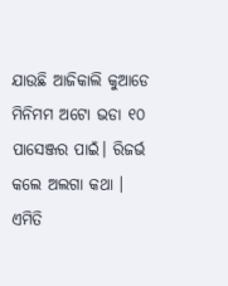ଯାଉଛି ଆଜିକାଲି କୁଆଡେ ମିନିମମ ଅଟୋ ଭଡା ୧୦ ପାସେଞ୍ଜର ପାଇଁ। ରିଜର୍ଭ କଲେ ଅଲଗା କଥା । ଏମିତି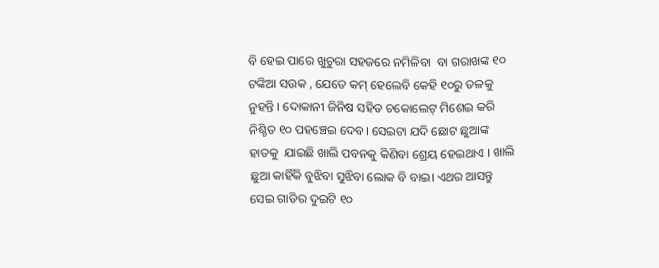ବି ହେଇ ପାରେ ଖୁଚୁରା ସହଜରେ ନମିଳିବା  ବା ଗରାଖଙ୍କ ୧୦ ଟଙ୍କିଆ ସଉକ , ଯେତେ କମ୍ ହେଲେବି କେହି ୧୦ରୁ ତଳକୁ ନୁହନ୍ତି । ଦୋକାନୀ ଜିନିଷ ସହିତ ଚକୋଲେଟ୍ ମିଶେଇ କରି ନିଶ୍ଚିତ ୧୦ ପହଞ୍ଚେଇ ଦେବ। ସେଇଟା ଯଦି ଛୋଟ ଛୁଆଙ୍କ ହାତକୁ  ଯାଇଛି ଖାଲି ପବନକୁ କିଣିବା ଶ୍ରେୟ ହେଇଥାଏ । ଖାଲି ଛୁଆ କାହିଁକି ବୁଝିବା ସୁଝିବା ଲୋକ ବି ବାଇ। ଏଥର ଆସନ୍ତୁ ସେଇ ଗାଡିର ଦୁଇଟି ୧୦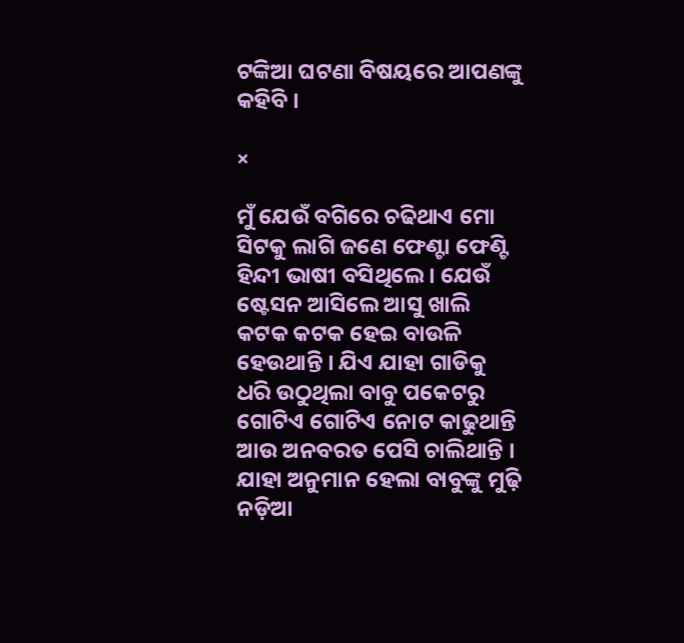ଟଙ୍କିଆ ଘଟଣା ବିଷୟରେ ଆପଣଙ୍କୁ କହିବି ।

×

ମୁଁ ଯେଉଁ ବଗିରେ ଚଢିଥାଏ ମୋ ସିଟକୁ ଲାଗି ଜଣେ ଫେଣ୍ଟା ଫେଣ୍ଟି  ହିନ୍ଦୀ ଭାଷୀ ବସିଥିଲେ । ଯେଉଁ ଷ୍ଟେସନ ଆସିଲେ ଆସୁ ଖାଲି କଟକ କଟକ ହେଇ ବାଉଳି ହେଉଥାନ୍ତି । ଯିଏ ଯାହା ଗାଡିକୁ ଧରି ଉଠୁଥିଲା ବାବୁ ପକେଟରୁ ଗୋଟିଏ ଗୋଟିଏ ନୋଟ କାଢୁଥାନ୍ତି ଆଉ ଅନବରତ ପେସି ଚାଲିଥାନ୍ତି । ଯାହା ଅନୁମାନ ହେଲା ବାବୁଙ୍କୁ ମୁଢ଼ି ନଡ଼ିଆ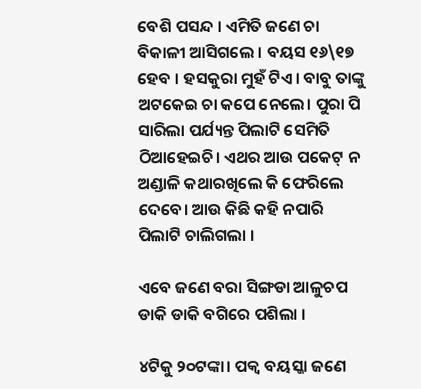ବେଶି ପସନ୍ଦ । ଏମିତି ଜଣେ ଚା ବିକାଳୀ ଆସିଗଲେ । ବୟସ ୧୬\୧୭ ହେବ । ହସକୁରା ମୁହଁ ଟିଏ। ବାବୁ ତାଙ୍କୁ ଅଟକେଇ ଚା କପେ ନେଲେ। ପୁରା ପି ସାରିଲା ପର୍ଯ୍ୟନ୍ତ ପିଲାଟି ସେମିତି ଠିଆହେଇଚି। ଏଥର ଆଉ ପକେଟ୍ ନ ଅଣ୍ଡାଳି କଥାରଖିଲେ କି ଫେରିଲେ ଦେବେ। ଆଉ କିଛି କହି ନପାରି ପିଲାଟି ଚାଲିଗଲା ।

ଏବେ ଜଣେ ବରା ସିଙ୍ଗଡା ଆଳୁଚପ ଡାକି ଡାକି ବଗିରେ ପଶିଲା ।

୪ଟିକୁ ୨୦ଟଙ୍କା। ପକ୍ୱ ବୟସ୍କା ଜଣେ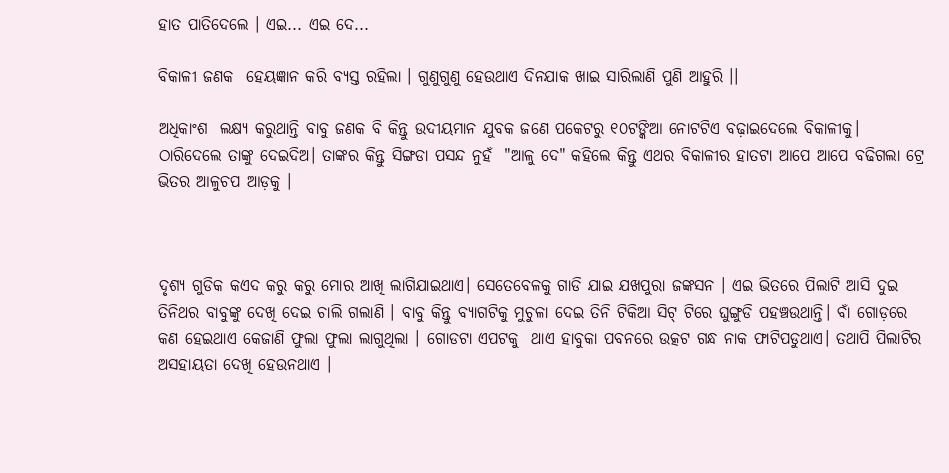ହାତ ପାତିଦେଲେ । ଏଇ... ଏଇ ଦେ...

ବିକାଳୀ ଜଣକ  ହେୟଜ୍ଞାନ କରି ବ୍ୟସ୍ତ ରହିଲା । ଗୁଣୁଗୁଣୁ ହେଉଥାଏ ଦିନଯାକ ଖାଇ ସାରିଲାଣି ପୁଣି ଆହୁରି ।।

ଅଧିକାଂଶ  ଲକ୍ଷ୍ୟ କରୁଥାନ୍ତି ବାବୁ ଜଣକ ବି କିନ୍ତୁ ଉଦୀୟମାନ ଯୁବକ ଜଣେ ପକେଟରୁ ୧୦ଟଙ୍କିଆ ନୋଟଟିଏ ବଢ଼ାଇଦେଲେ ବିକାଳୀକୁ। ଠାରିଦେଲେ ତାଙ୍କୁ ଦେଇଦିଅ। ତାଙ୍କର କିନ୍ତୁ ସିଙ୍ଗଡା ପସନ୍ଦ ନୁହଁ  "ଆଳୁ ଦେ" କହିଲେ କିନ୍ତୁ ଏଥର ବିକାଳୀର ହାତଟା ଆପେ ଆପେ ବଢିଗଲା ଟ୍ରେ ଭିତର ଆଳୁଚପ ଆଡ଼କୁ ।



ଦୃଶ୍ୟ ଗୁଡିକ କଏଦ କରୁ କରୁ ମୋର ଆଖି ଲାଗିଯାଇଥାଏ। ସେତେବେଳକୁ ଗାଡି ଯାଇ ଯଖପୁରା ଜଙ୍କସନ । ଏଇ ଭିତରେ ପିଲାଟି ଆସି ଦୁଇ ତିନିଥର ବାବୁଙ୍କୁ ଦେଖି ଦେଇ ଚାଲି ଗଲାଣି । ବାବୁ କିନ୍ତୁ ବ୍ୟାଗଟିକୁ ମୁଚୁଳା ଦେଇ ତିନି ଟିକିଆ ସିଟ୍ ଟିରେ ଘୁଙ୍ଗୁଡି ପହଞ୍ଚଉଥାନ୍ତି। ବାଁ ଗୋଡ଼ରେ କଣ ହେଇଥାଏ କେଜାଣି ଫୁଲା ଫୁଲା ଲାଗୁଥିଲା । ଗୋଡଟା ଏପଟକୁ  ଥାଏ ହାବୁକା ପବନରେ ଉତ୍କଟ ଗନ୍ଧ ନାକ ଫାଟିପଡୁଥାଏ। ତଥାପି ପିଲାଟିର ଅସହାୟତା ଦେଖି ହେଉନଥାଏ ।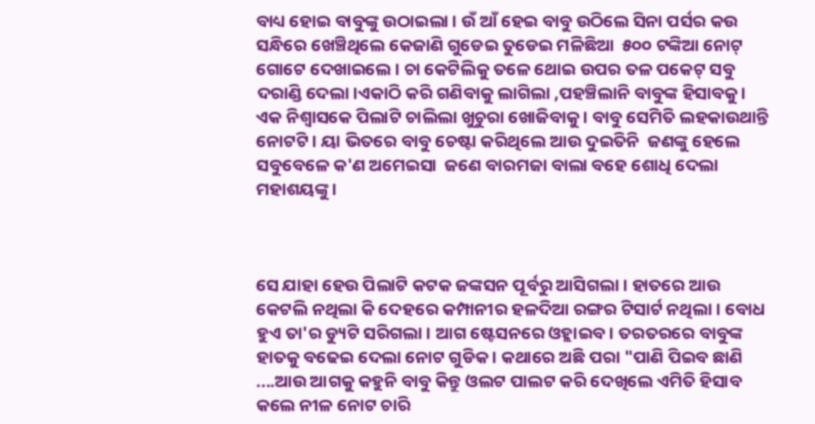ବାଧ୍ୟ ହୋଇ ବାବୁଙ୍କୁ ଉଠାଇଲା । ଉଁ ଆଁ ହେଇ ବାବୁ ଉଠିଲେ ସିନା ପର୍ସର କଉ ସନ୍ଧିରେ ଖେଞ୍ଚିଥିଲେ କେଜାଣି ଗୁଡେଇ ତୁଡେଇ ମଳିଛିଆ  ୫୦୦ ଟଙ୍କିଆ ନୋଟ୍ ଗୋଟେ ଦେଖାଇଲେ । ଚା କେଟିଲିକୁ ତଳେ ଥୋଇ ଉପର ତଳ ପକେଟ୍ ସବୁ ଦରାଣ୍ଡି ଦେଲା।ଏକାଠି କରି ଗଣିବାକୁ ଲାଗିଲା ,ପହଞ୍ଚିଲାନି ବାବୁଙ୍କ ହିସାବକୁ । ଏକ ନିଶ୍ବାସକେ ପିଲାଟି ଚାଲିଲା ଖୁଚୁରା ଖୋଜିବାକୁ । ବାବୁ ସେମିତି ଲହକାଉଥାନ୍ତି ନୋଟଟି । ୟା ଭିତରେ ବାବୁ ଚେଷ୍ଟା କରିଥିଲେ ଆଉ ଦୁଇତିନି  ଜଣଙ୍କୁ ହେଲେ ସବୁବେଳେ କ'ଣ ଅମେଇସା  ଜଣେ ବାରମଜା ବାଲା ବହେ ଶୋଧି ଦେଲା ମହାଶୟଙ୍କୁ ।



ସେ ଯାହା ହେଉ ପିଲାଟି କଟକ ଜଙ୍କସନ ପୂର୍ବରୁ ଆସିଗଲା । ହାତରେ ଆଉ କେଟଲି ନଥିଲା କି ଦେହରେ କମ୍ପାନୀର ହଳଦିଆ ରଙ୍ଗର ଟିସାର୍ଟ ନଥିଲା । ବୋଧ ହୁଏ ତା'ର ଡ୍ୟୁଟି ସରିଗଲା । ଆଗ ଷ୍ଟେସନରେ ଓହ୍ଲାଇବ। ତରତରରେ ବାବୁଙ୍କ ହାତକୁ ବଢେଇ ଦେଲା ନୋଟ ଗୁଡିକ । କଥାରେ ଅଛି ପରା "ପାଣି ପିଇବ ଛାଣି ....ଆଉ ଆଗକୁ କହୁନି ବାବୁ କିନ୍ତୁ ଓଲଟ ପାଲଟ କରି ଦେଖିଲେ ଏମିତି ହିସାବ କଲେ ନୀଳ ନୋଟ ଚାରି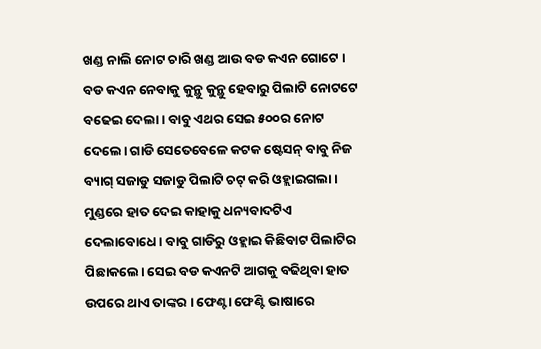ଖଣ୍ଡ ନାଲି ନୋଟ ଚାରି ଖଣ୍ଡ ଆଉ ବଡ କଏନ ଗୋଟେ । ବଡ କଏନ ନେବାକୁ କୁନ୍ଥୁ କୁନ୍ଥୁ ହେବାରୁ ପିଲାଟି ନୋଟଟେ ବଢେଇ ଦେଲା । ବାବୁ ଏଥର ସେଇ ୫୦୦ର ନୋଟ ଦେଲେ। ଗାଡି ସେତେବେଳେ କଟକ ଷ୍ଟେସନ୍ ବାବୁ ନିଜ ବ୍ୟାଗ୍ ସଜାଡୁ ସଜାଡୁ ପିଲାଟି ଚଟ୍ କରି ଓହ୍ଲାଇଗଲା । ମୁଣ୍ଡରେ ହାତ ଦେଇ କାହାକୁ ଧନ୍ୟବାଦଟିଏ ଦେଲାବୋଧେ। ବାବୁ ଗାଡିରୁ ଓହ୍ଲାଇ କିଛିବାଟ ପିଲାଟିର ପିଛାକଲେ। ସେଇ ବଡ କଏନଟି ଆଗକୁ ବଢିଥିବା ହାତ ଉପରେ ଥାଏ ତାଙ୍କର । ଫେଣ୍ଟା ଫେଣ୍ଟି ଭାଷାରେ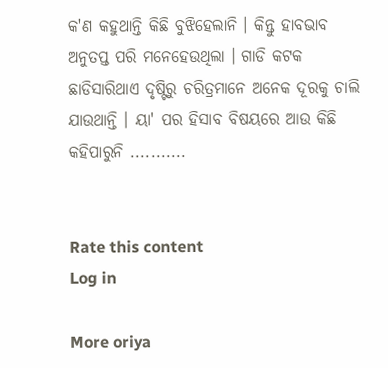କ'ଣ କହୁଥାନ୍ତି କିଛି ବୁଝିହେଲାନି । କିନ୍ତୁ ହାବଭାବ ଅନୁତପ୍ତ ପରି ମନେହେଉଥିଲା । ଗାଡି କଟକ ଛାଡିସାରିଥାଏ ଦୃଷ୍ଟିରୁ ଚରିତ୍ରମାନେ ଅନେକ ଦୂରକୁ ଚାଲି ଯାଉଥାନ୍ତି । ୟା' ପର ହିସାବ ବିଷୟରେ ଆଉ କିଛି କହିପାରୁନି ...........


Rate this content
Log in

More oriya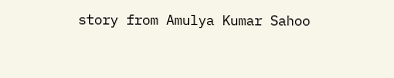story from Amulya Kumar Sahoo